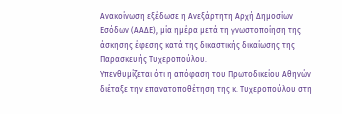Ανακοίνωση εξέδωσε η Ανεξάρτητη Αρχή Δημοσίων Εσόδων (ΑΑΔΕ), μία ημέρα μετά τη γνωστοποίηση της άσκησης έφεσης κατά της δικαστικής δικαίωσης της Παρασκευής Τυχεροπούλου.
Υπενθυμίζεται ότι η απόφαση του Πρωτοδικείου Αθηνών διέταξε την επανατοποθέτηση της κ. Τυχεροπούλου στη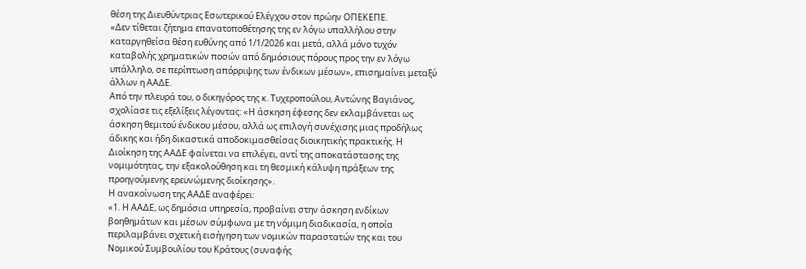θέση της Διευθύντριας Εσωτερικού Ελέγχου στον πρώην ΟΠΕΚΕΠΕ.
«Δεν τίθεται ζήτημα επανατοποθέτησης της εν λόγω υπαλλήλου στην καταργηθείσα θέση ευθύνης από 1/1/2026 και μετά, αλλά μόνο τυχόν καταβολής χρηματικών ποσών από δημόσιους πόρους προς την εν λόγω υπάλληλο, σε περίπτωση απόρριψης των ένδικων μέσων», επισημαίνει μεταξύ άλλων η ΑΑΔΕ.
Από την πλευρά του, ο δικηγόρος της κ. Τυχεροπούλου, Αντώνης Βαγιάνος, σχολίασε τις εξελίξεις λέγοντας: «Η άσκηση έφεσης δεν εκλαμβάνεται ως άσκηση θεμιτού ένδικου μέσου, αλλά ως επιλογή συνέχισης μιας προδήλως άδικης και ήδη δικαστικά αποδοκιμασθείσας διοικητικής πρακτικής. Η Διοίκηση της ΑΑΔΕ φαίνεται να επιλέγει, αντί της αποκατάστασης της νομιμότητας, την εξακολούθηση και τη θεσμική κάλυψη πράξεων της προηγούμενης ερευνώμενης διοίκησης».
Η ανακοίνωση της ΑΑΔΕ αναφέρει:
«1. Η ΑΑΔΕ, ως δημόσια υπηρεσία, προβαίνει στην άσκηση ενδίκων βοηθημάτων και μέσων σύμφωνα με τη νόμιμη διαδικασία, η οποία περιλαμβάνει σχετική εισήγηση των νομικών παραστατών της και του Νομικού Συμβουλίου του Κράτους (συναφής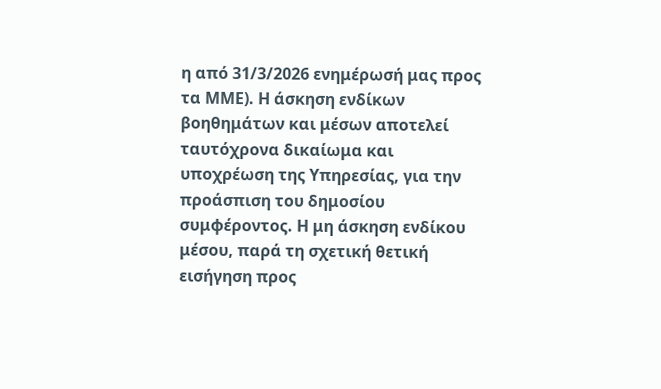η από 31/3/2026 ενημέρωσή μας προς τα ΜΜΕ). Η άσκηση ενδίκων βοηθημάτων και μέσων αποτελεί ταυτόχρονα δικαίωμα και υποχρέωση της Υπηρεσίας, για την προάσπιση του δημοσίου συμφέροντος. Η μη άσκηση ενδίκου μέσου, παρά τη σχετική θετική εισήγηση προς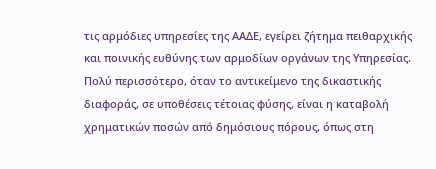τις αρμόδιες υπηρεσίες της ΑΑΔΕ, εγείρει ζήτημα πειθαρχικής και ποινικής ευθύνης των αρμοδίων οργάνων της Υπηρεσίας. Πολύ περισσότερο, όταν το αντικείμενο της δικαστικής διαφοράς, σε υποθέσεις τέτοιας φύσης, είναι η καταβολή χρηματικών ποσών από δημόσιους πόρους, όπως στη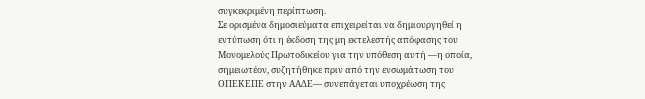συγκεκριμένη περίπτωση.
Σε ορισμένα δημοσιεύματα επιχειρείται να δημιουργηθεί η εντύπωση ότι η έκδοση της μη εκτελεστής απόφασης του Μονομελούς Πρωτοδικείου για την υπόθεση αυτή —η οποία, σημειωτέον, συζητήθηκε πριν από την ενσωμάτωση του ΟΠΕΚΕΠΕ στην ΑΑΔΕ— συνεπάγεται υποχρέωση της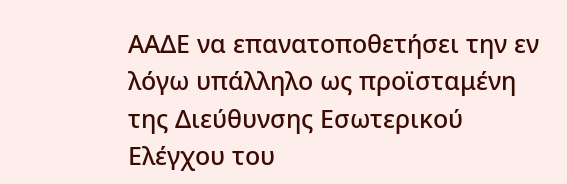ΑΑΔΕ να επανατοποθετήσει την εν λόγω υπάλληλο ως προϊσταμένη της Διεύθυνσης Εσωτερικού Ελέγχου του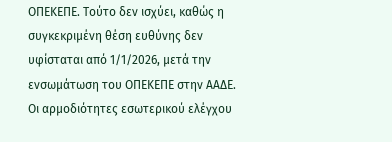ΟΠΕΚΕΠΕ. Τούτο δεν ισχύει, καθώς η συγκεκριμένη θέση ευθύνης δεν υφίσταται από 1/1/2026, μετά την ενσωμάτωση του ΟΠΕΚΕΠΕ στην ΑΑΔΕ. Οι αρμοδιότητες εσωτερικού ελέγχου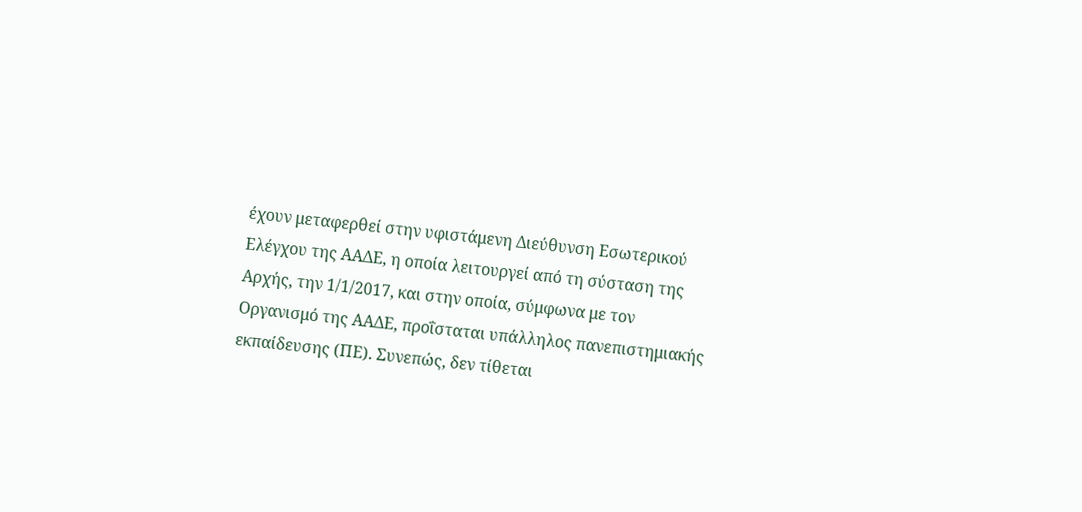έχουν μεταφερθεί στην υφιστάμενη Διεύθυνση Εσωτερικού Ελέγχου της ΑΑΔΕ, η οποία λειτουργεί από τη σύσταση της Αρχής, την 1/1/2017, και στην οποία, σύμφωνα με τον Οργανισμό της ΑΑΔΕ, προΐσταται υπάλληλος πανεπιστημιακής εκπαίδευσης (ΠΕ). Συνεπώς, δεν τίθεται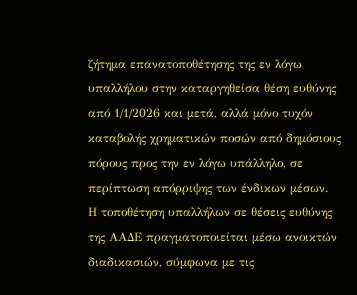ζήτημα επανατοποθέτησης της εν λόγω υπαλλήλου στην καταργηθείσα θέση ευθύνης από 1/1/2026 και μετά, αλλά μόνο τυχόν καταβολής χρηματικών ποσών από δημόσιους πόρους προς την εν λόγω υπάλληλο, σε περίπτωση απόρριψης των ένδικων μέσων.
Η τοποθέτηση υπαλλήλων σε θέσεις ευθύνης της ΑΑΔΕ πραγματοποιείται μέσω ανοικτών διαδικασιών, σύμφωνα με τις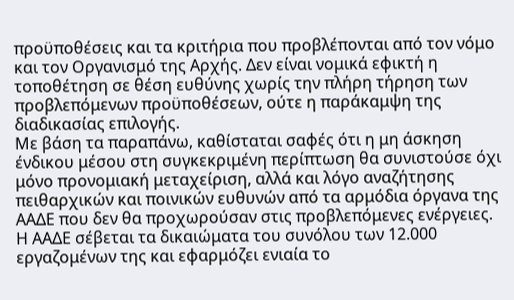προϋποθέσεις και τα κριτήρια που προβλέπονται από τον νόμο και τον Οργανισμό της Αρχής. Δεν είναι νομικά εφικτή η τοποθέτηση σε θέση ευθύνης χωρίς την πλήρη τήρηση των προβλεπόμενων προϋποθέσεων, ούτε η παράκαμψη της διαδικασίας επιλογής.
Με βάση τα παραπάνω, καθίσταται σαφές ότι η μη άσκηση ένδικου μέσου στη συγκεκριμένη περίπτωση θα συνιστούσε όχι μόνο προνομιακή μεταχείριση, αλλά και λόγο αναζήτησης πειθαρχικών και ποινικών ευθυνών από τα αρμόδια όργανα της ΑΑΔΕ που δεν θα προχωρούσαν στις προβλεπόμενες ενέργειες.
Η ΑΑΔΕ σέβεται τα δικαιώματα του συνόλου των 12.000 εργαζομένων της και εφαρμόζει ενιαία το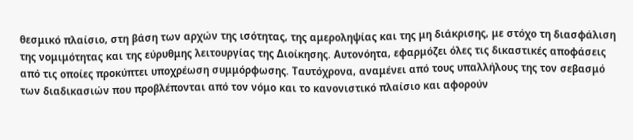θεσμικό πλαίσιο, στη βάση των αρχών της ισότητας, της αμεροληψίας και της μη διάκρισης, με στόχο τη διασφάλιση της νομιμότητας και της εύρυθμης λειτουργίας της Διοίκησης. Αυτονόητα, εφαρμόζει όλες τις δικαστικές αποφάσεις από τις οποίες προκύπτει υποχρέωση συμμόρφωσης. Ταυτόχρονα, αναμένει από τους υπαλλήλους της τον σεβασμό των διαδικασιών που προβλέπονται από τον νόμο και το κανονιστικό πλαίσιο και αφορούν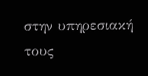στην υπηρεσιακή τους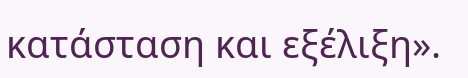κατάσταση και εξέλιξη».